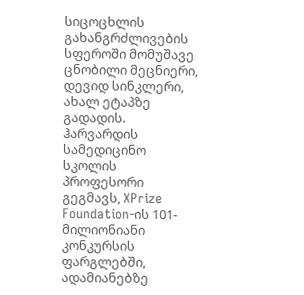სიცოცხლის გახანგრძლივების სფეროში მომუშავე ცნობილი მეცნიერი, დევიდ სინკლერი, ახალ ეტაპზე გადადის. ჰარვარდის სამედიცინო სკოლის პროფესორი გეგმავს, XPrize Foundation-ის 101-მილიონიანი კონკურსის ფარგლებში, ადამიანებზე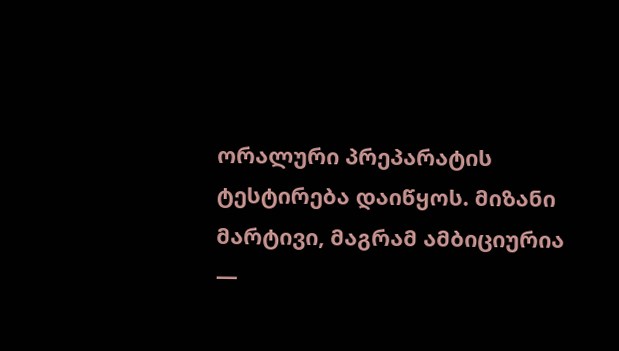ორალური პრეპარატის ტესტირება დაიწყოს. მიზანი მარტივი, მაგრამ ამბიციურია —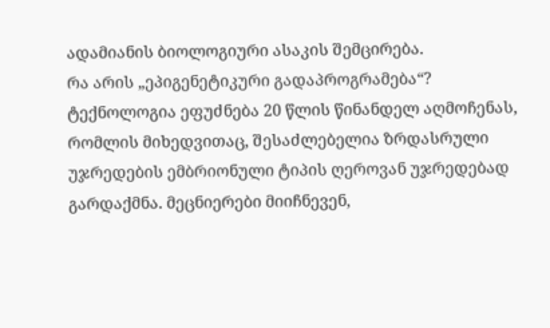ადამიანის ბიოლოგიური ასაკის შემცირება.
რა არის „ეპიგენეტიკური გადაპროგრამება“?
ტექნოლოგია ეფუძნება 20 წლის წინანდელ აღმოჩენას, რომლის მიხედვითაც, შესაძლებელია ზრდასრული უჯრედების ემბრიონული ტიპის ღეროვან უჯრედებად გარდაქმნა. მეცნიერები მიიჩნევენ,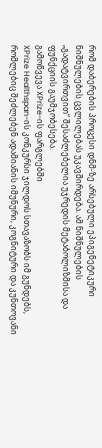რომ დაბერების პროცესი დნმ-ზე არსებული ეპიგენეტიკური ნიშნულების ცვლილებას უკავშირდება. ამ ნიშნულების „გადატვირთვით“ შესაძლებელია უჯრედის მეტაბოლიზმისა და ფუნქციის გაუმჯობესება.
გამოწვევა XPrize-ის ფარგლებში
XPrize Healthspan-ის კონკურსი ჯილდოს სთავაზობს იმ გუნდებს, რომლებიც შეძლებენ ადამიანის იმუნური, კოგნიტური და კუნთოვანი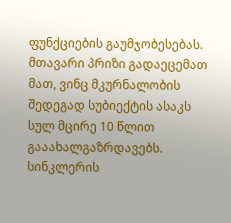ფუნქციების გაუმჯობესებას. მთავარი პრიზი გადაეცემათ მათ, ვინც მკურნალობის შედეგად სუბიექტის ასაკს სულ მცირე 10 წლით გააახალგაზრდავებს.
სინკლერის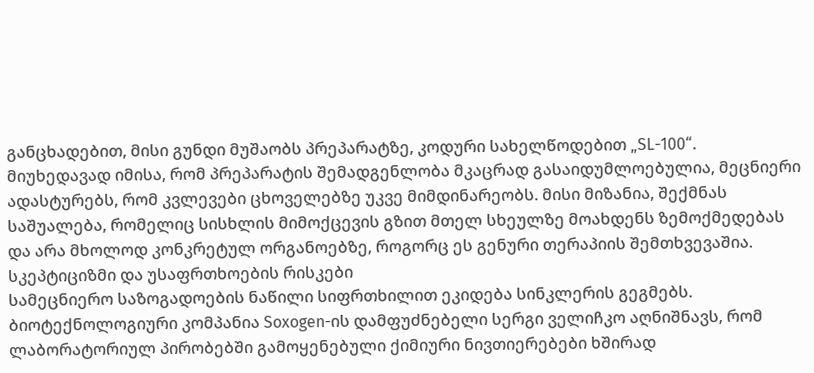განცხადებით, მისი გუნდი მუშაობს პრეპარატზე, კოდური სახელწოდებით „SL-100“. მიუხედავად იმისა, რომ პრეპარატის შემადგენლობა მკაცრად გასაიდუმლოებულია, მეცნიერი ადასტურებს, რომ კვლევები ცხოველებზე უკვე მიმდინარეობს. მისი მიზანია, შექმნას საშუალება, რომელიც სისხლის მიმოქცევის გზით მთელ სხეულზე მოახდენს ზემოქმედებას და არა მხოლოდ კონკრეტულ ორგანოებზე, როგორც ეს გენური თერაპიის შემთხვევაშია.
სკეპტიციზმი და უსაფრთხოების რისკები
სამეცნიერო საზოგადოების ნაწილი სიფრთხილით ეკიდება სინკლერის გეგმებს. ბიოტექნოლოგიური კომპანია Soxogen-ის დამფუძნებელი სერგი ველიჩკო აღნიშნავს, რომ ლაბორატორიულ პირობებში გამოყენებული ქიმიური ნივთიერებები ხშირად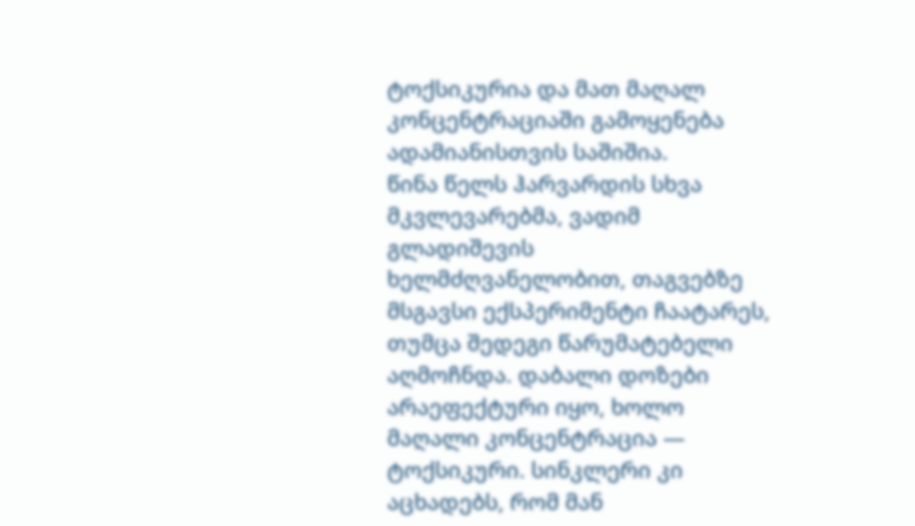ტოქსიკურია და მათ მაღალ კონცენტრაციაში გამოყენება ადამიანისთვის საშიშია.
წინა წელს ჰარვარდის სხვა მკვლევარებმა, ვადიმ გლადიშევის ხელმძღვანელობით, თაგვებზე მსგავსი ექსპერიმენტი ჩაატარეს, თუმცა შედეგი წარუმატებელი აღმოჩნდა. დაბალი დოზები არაეფექტური იყო, ხოლო მაღალი კონცენტრაცია — ტოქსიკური. სინკლერი კი აცხადებს, რომ მან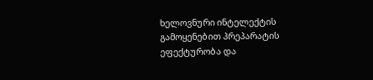ხელოვნური ინტელექტის გამოყენებით პრეპარატის ეფექტურობა და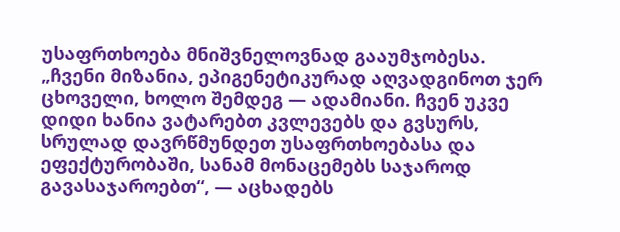უსაფრთხოება მნიშვნელოვნად გააუმჯობესა.
„ჩვენი მიზანია, ეპიგენეტიკურად აღვადგინოთ ჯერ ცხოველი, ხოლო შემდეგ — ადამიანი. ჩვენ უკვე დიდი ხანია ვატარებთ კვლევებს და გვსურს, სრულად დავრწმუნდეთ უსაფრთხოებასა და ეფექტურობაში, სანამ მონაცემებს საჯაროდ გავასაჯაროებთ“, — აცხადებს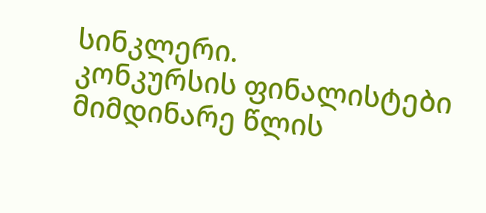სინკლერი.
კონკურსის ფინალისტები მიმდინარე წლის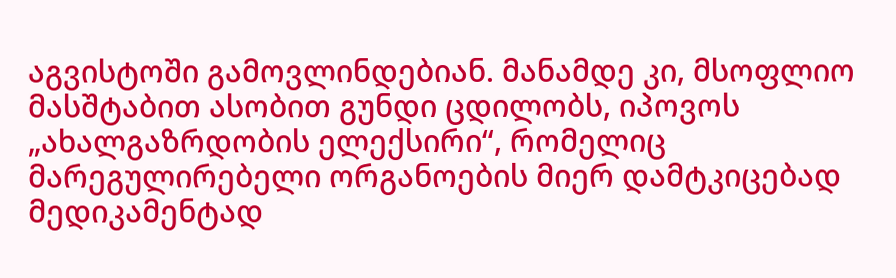აგვისტოში გამოვლინდებიან. მანამდე კი, მსოფლიო მასშტაბით ასობით გუნდი ცდილობს, იპოვოს „ახალგაზრდობის ელექსირი“, რომელიც მარეგულირებელი ორგანოების მიერ დამტკიცებად მედიკამენტად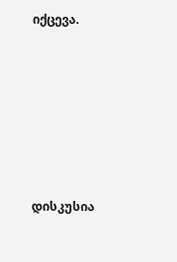იქცევა.







დისკუსია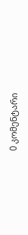0 კომენტარი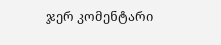ჯერ კომენტარი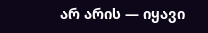არ არის — იყავი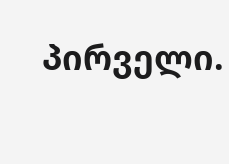პირველი.